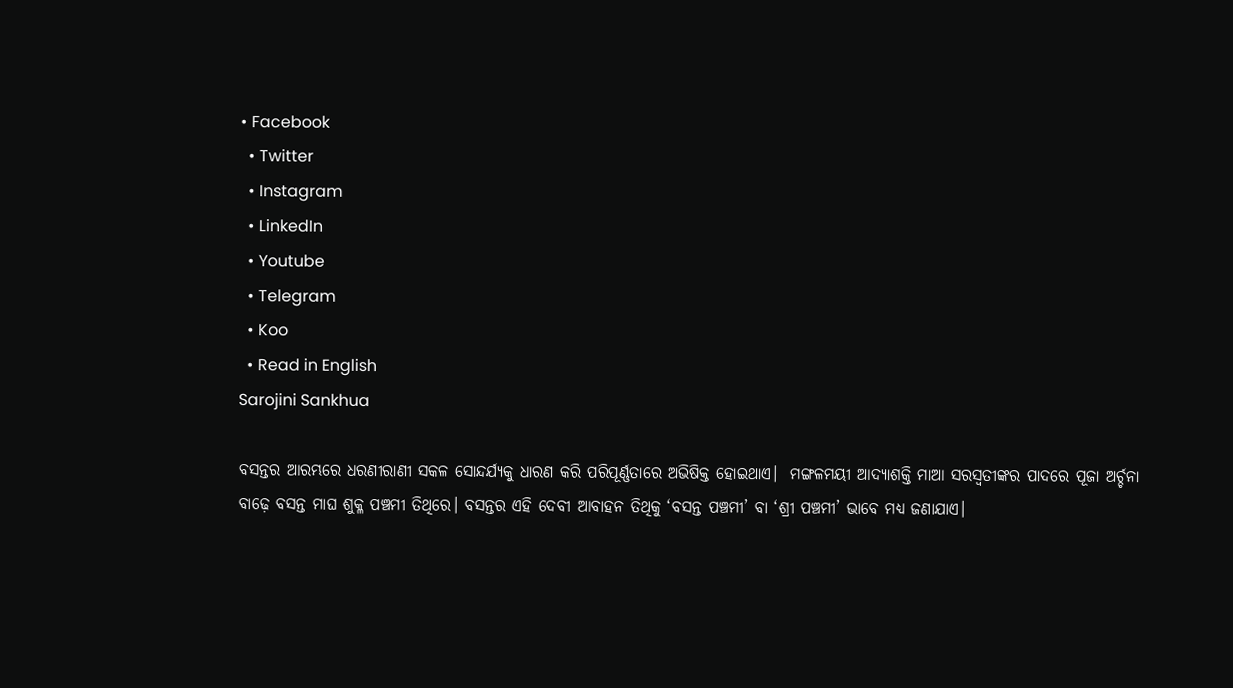• Facebook
  • Twitter
  • Instagram
  • LinkedIn
  • Youtube
  • Telegram
  • Koo
  • Read in English
Sarojini Sankhua

ବସନ୍ତର ଆରମ୍ଭରେ ଧରଣୀରାଣୀ ସକଳ ସୋନ୍ଦର୍ଯ୍ୟକୁ ଧାରଣ କରି ପରିପୂର୍ଣ୍ଣତାରେ ଅଭିଷିକ୍ତ ହୋଇଥାଏ।  ମଙ୍ଗଳମୟୀ ଆଦ୍ୟାଶକ୍ତି ମାଆ ସରସ୍ଵତୀଙ୍କର ପାଦରେ ପୂଜା ଅର୍ଚ୍ଚନା ବାଢ଼େ ବସନ୍ତ ମାଘ ଶୁକ୍ଳ ପଞ୍ଚମୀ ତିଥିରେ। ବସନ୍ତର ଏହି ଦେବୀ ଆବାହନ ତିଥିକୁ ‘ବସନ୍ତ ପଞ୍ଚମୀ’ ବା ‘ଶ୍ରୀ ପଞ୍ଚମୀ’ ଭାବେ ମଧ୍ୟ ଜଣାଯାଏ।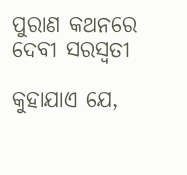ପୁରାଣ କଥନରେ ଦେବୀ ସରସ୍ଵତୀ

କୁହାଯାଏ ଯେ,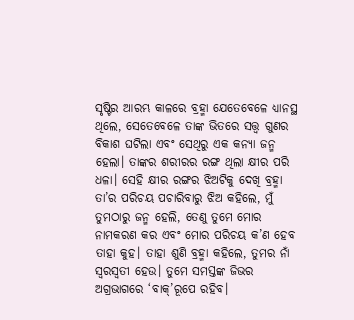ସୃଷ୍ଟିର ଆରମ୍ଭ କାଳରେ ବ୍ରହ୍ମା ଯେତେବେଳେ ଧ୍ୟାନସ୍ଥ ଥିଲେ, ସେତେବେଳେ ତାଙ୍କ ଭିତରେ ସତ୍ତ୍ୱ ଗୁଣର ବିକାଶ ଘଟିଲା ଏବଂ ସେଥିରୁ ଏକ କନ୍ୟା ଜନ୍ମ ହେଲା। ତାଙ୍କର ଶରୀରର ରଙ୍ଗ ଥିଲା କ୍ଷୀର ପରି ଧଳା। ସେହି କ୍ଷୀର ରଙ୍ଗର ଝିଅଟିକୁ ଦେଖି ବ୍ରହ୍ମା ତା’ର ପରିଚୟ ପଚାରିବାରୁ ଝିଅ କହିଲେ, ମୁଁ ତୁମଠାରୁ ଜନ୍ମ ହେଲି, ତେଣୁ ତୁମେ ମୋର ନାମକରଣ କର ଏବଂ ମୋର ପରିଚୟ କ’ଣ ହେବ ତାହା କୁହ। ତାହା ଶୁଣି ବ୍ରହ୍ମା କହିଲେ, ତୁମର ନାଁ ସ୍ୱରସ୍ୱତୀ ହେଉ। ତୁମେ ସମସ୍ତଙ୍କ ଜିଭର ଅଗ୍ରଭାଗରେ ‘ବାକ୍’ରୂପେ ରହିବ।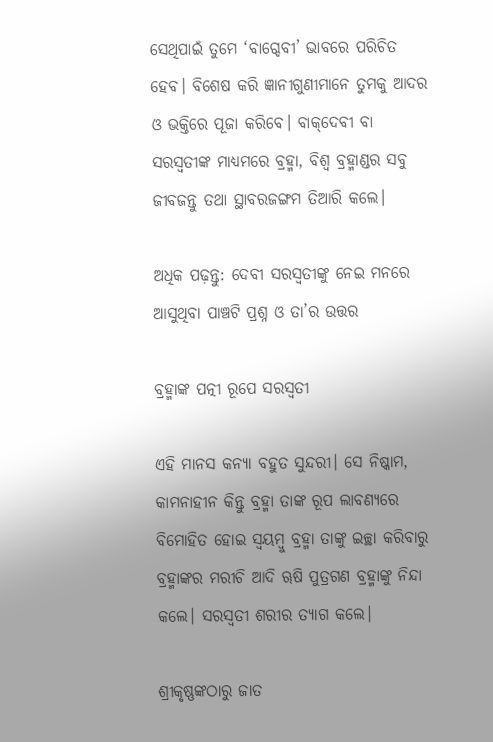ସେଥିପାଇଁ ତୁମେ ‘ବାଗ୍ଦେବୀ’ ଭାବରେ ପରିଚିତ ହେବ। ବିଶେଷ କରି ଜ୍ଞାନୀଗୁଣୀମାନେ ତୁମକୁ ଆଦର ଓ ଭକ୍ତିରେ ପୂଜା କରିବେ। ବାକ୍‌ଦେବୀ ବା ସରସ୍ୱତୀଙ୍କ ମାଧ୍ୟମରେ ବ୍ରହ୍ମା, ବିଶ୍ୱ ବ୍ରହ୍ମାଣ୍ଡର ସବୁ ଜୀବଜନ୍ତୁ ତଥା ସ୍ଥାବରଜଙ୍ଗମ ତିଆରି କଲେ।

ଅଧିକ ପଢ଼ନ୍ତୁ: ଦେବୀ ସରସ୍ୱତୀଙ୍କୁ ନେଇ ମନରେ ଆସୁଥିବା ପାଞ୍ଚଟି ପ୍ରଶ୍ନ ଓ ତା’ର ଉତ୍ତର

ବ୍ରହ୍ମାଙ୍କ ପତ୍ନୀ ରୂପେ ସରସ୍ଵତୀ

ଏହି ମାନସ କନ୍ୟା ବହୁତ ସୁନ୍ଦରୀ। ସେ ନିଷ୍କାମ, କାମନାହୀନ କିନ୍ତୁ ବ୍ରହ୍ମା ତାଙ୍କ ରୂପ ଲାବଣ୍ୟରେ ବିମୋହିତ ହୋଇ ସ୍ୱୟମ୍ବୁ ବ୍ରହ୍ମା ତାଙ୍କୁ ଇଚ୍ଛା କରିବାରୁ ବ୍ରହ୍ମାଙ୍କର ମରୀଚି ଆଦି ୠଷି ପୁତ୍ରଗଣ ବ୍ରହ୍ମାଙ୍କୁ ନିନ୍ଦା କଲେ। ସରସ୍ୱତୀ ଶରୀର ତ୍ୟାଗ କଲେ।

ଶ୍ରୀକୃଷ୍ଣଙ୍କଠାରୁ ଜାତ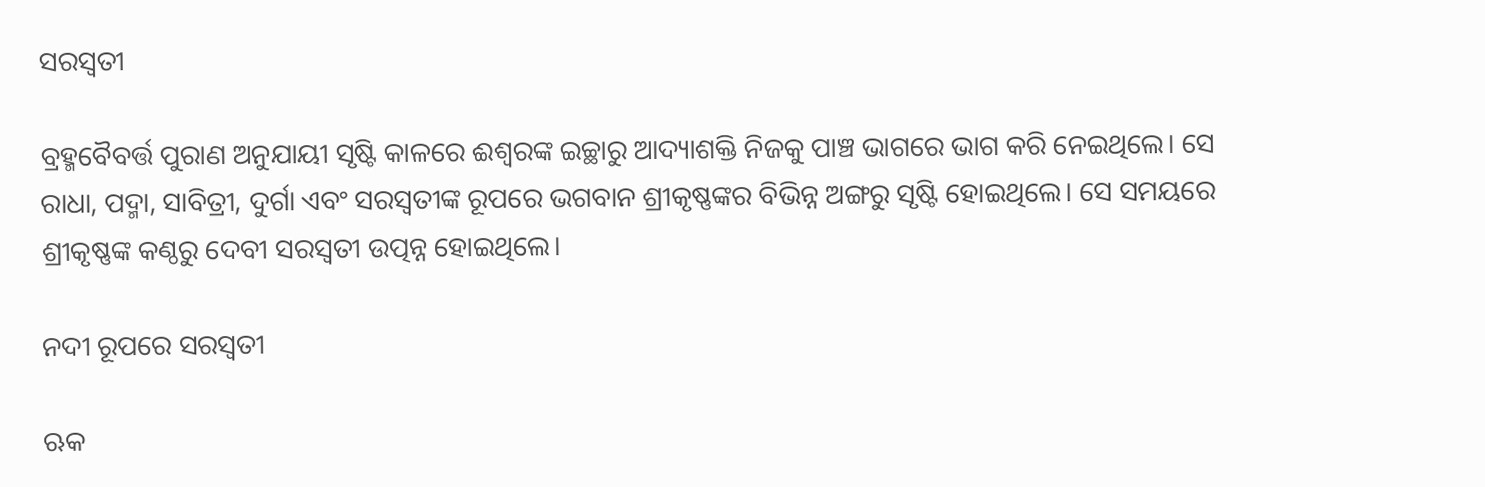ସରସ୍ୱତୀ

ବ୍ରହ୍ମବୈବର୍ତ୍ତ ପୁରାଣ ଅନୁଯାୟୀ ସୃଷ୍ଟି କାଳରେ ଈଶ୍ୱରଙ୍କ ଇଚ୍ଛାରୁ ଆଦ୍ୟାଶକ୍ତି ନିଜକୁ ପାଞ୍ଚ ଭାଗରେ ଭାଗ କରି ନେଇଥିଲେ। ସେ ରାଧା, ପଦ୍ମା, ସାବିତ୍ରୀ, ଦୁର୍ଗା ଏବଂ ସରସ୍ୱତୀଙ୍କ ରୂପରେ ଭଗବାନ ଶ୍ରୀକୃଷ୍ଣଙ୍କର ବିଭିନ୍ନ ଅଙ୍ଗରୁ ସୃଷ୍ଟି ହୋଇଥିଲେ। ସେ ସମୟରେ ଶ୍ରୀକୃଷ୍ଣଙ୍କ କଣ୍ଠରୁ ଦେବୀ ସରସ୍ୱତୀ ଉତ୍ପନ୍ନ ହୋଇଥିଲେ।

ନଦୀ ରୂପରେ ସରସ୍ୱତୀ

ଋକ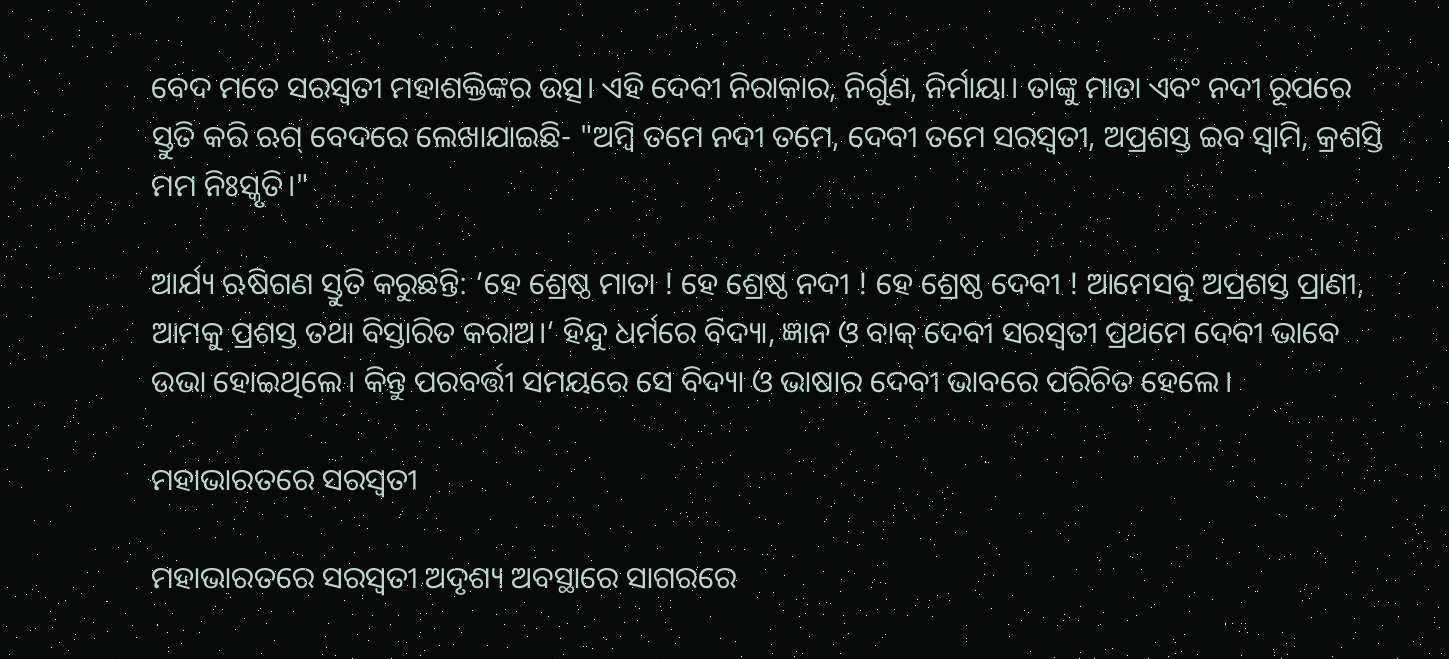ବେଦ ମତେ ସରସ୍ୱତୀ ମହାଶକ୍ତିଙ୍କର ଉତ୍ସ। ଏହି ଦେବୀ ନିରାକାର, ନିର୍ଗୁଣ, ନିର୍ମାୟା। ତାଙ୍କୁ ମାତା ଏବଂ ନଦୀ ରୂପରେ ସ୍ତୁତି କରି ଋଗ୍ ବେଦରେ ଲେଖାଯାଇଛି- "ଅମ୍ବି ତମେ ନଦୀ ତମେ, ଦେବୀ ତମେ ସରସ୍ୱତୀ, ଅପ୍ରଶସ୍ତ ଇବ ସ୍ୱାମି, କ୍ରଶସ୍ତି ମମ ନିଃସ୍କୃତି।"

ଆର୍ଯ୍ୟ ଋଷିଗଣ ସ୍ତୁତି କରୁଛନ୍ତି: ‘ହେ ଶ୍ରେଷ୍ଠ ମାତା ! ହେ ଶ୍ରେଷ୍ଠ ନଦୀ ! ହେ ଶ୍ରେଷ୍ଠ ଦେବୀ ! ଆମେସବୁ ଅପ୍ରଶସ୍ତ ପ୍ରାଣୀ, ଆମକୁ ପ୍ରଶସ୍ତ ତଥା ବିସ୍ତାରିତ କରାଅ।‘ ହିନ୍ଦୁ ଧର୍ମରେ ବିଦ୍ୟା, ଜ୍ଞାନ ଓ ବାକ୍ ଦେବୀ ସରସ୍ୱତୀ ପ୍ରଥମେ ଦେବୀ ଭାବେ ଉଭା ହୋଇଥିଲେ। କିନ୍ତୁ ପରବର୍ତ୍ତୀ ସମୟରେ ସେ ବିଦ୍ୟା ଓ ଭାଷାର ଦେବୀ ଭାବରେ ପରିଚିତ ହେଲେ।

ମହାଭାରତରେ ସରସ୍ୱତୀ

ମହାଭାରତରେ ସରସ୍ୱତୀ ଅଦୃଶ୍ୟ ଅବସ୍ଥାରେ ସାଗରରେ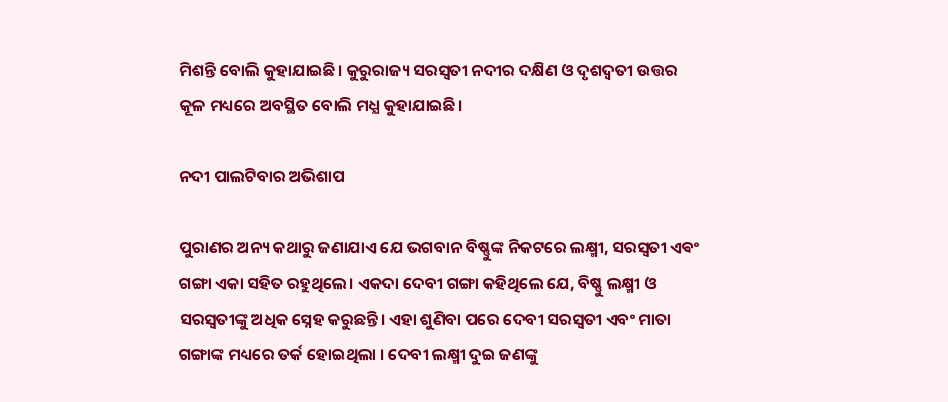ମିଶନ୍ତି ବୋଲି କୁହାଯାଇଛି। କୁରୁରାଜ୍ୟ ସରସ୍ୱତୀ ନଦୀର ଦକ୍ଷିଣ ଓ ଦୃଶଦ୍ୱତୀ ଉତ୍ତର କୂଳ ମଧ୍ୟରେ ଅବସ୍ଥିତ ବୋଲି ମଧ୍ଯ କୁହାଯାଇଛି।

ନଦୀ ପାଲଟିବାର ଅଭିଶାପ

ପୁରାଣର ଅନ୍ୟ କଥାରୁ ଜଣାଯାଏ ଯେ ଭଗବାନ ବିଷ୍ଣୁଙ୍କ ନିକଟରେ ଲକ୍ଷ୍ମୀ, ସରସ୍ୱତୀ ଏଵଂ ଗଙ୍ଗା ଏକା ସହିତ ରହୁଥିଲେ। ଏକଦା ଦେବୀ ଗଙ୍ଗା କହିଥିଲେ ଯେ, ବିଷ୍ଣୁ ଲକ୍ଷ୍ମୀ ଓ ସରସ୍ୱତୀଙ୍କୁ ଅଧିକ ସ୍ନେହ କରୁଛନ୍ତି। ଏହା ଶୁଣିବା ପରେ ଦେବୀ ସରସ୍ବତୀ ଏବଂ ମାତା ଗଙ୍ଗାଙ୍କ ମଧ୍ୟରେ ତର୍କ ହୋଇଥିଲା । ଦେବୀ ଲକ୍ଷ୍ମୀ ଦୁଇ ଜଣଙ୍କୁ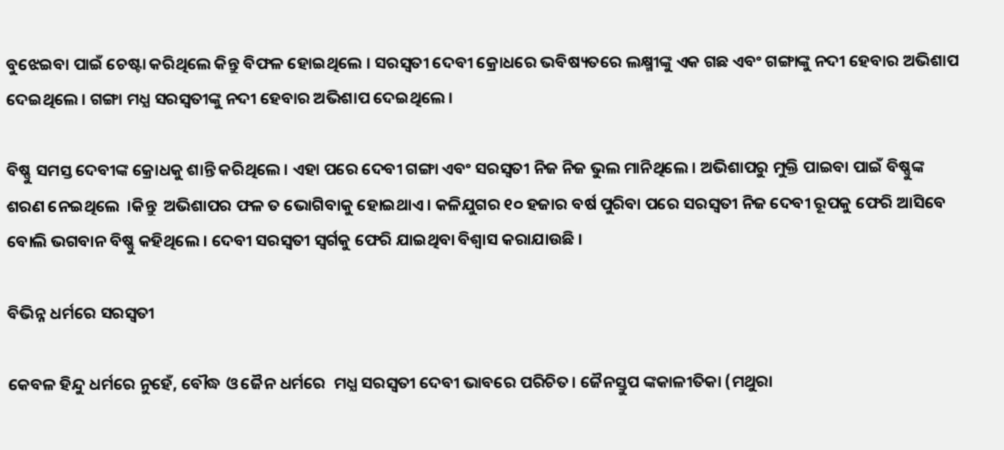ବୁଝେଇବା ପାଇଁ ଚେଷ୍ଟା କରିଥିଲେ କିନ୍ତୁ ବିଫଳ ହୋଇଥିଲେ । ସରସ୍ବତୀ ଦେବୀ କ୍ରୋଧରେ ଭବିଷ୍ୟତରେ ଲକ୍ଷ୍ମୀଙ୍କୁ ଏକ ଗଛ ଏବଂ ଗଙ୍ଗାଙ୍କୁ ନଦୀ ହେବାର ଅଭିଶାପ ଦେଇଥିଲେ । ଗଙ୍ଗା ମଧ୍ଯ ସରସ୍ବତୀଙ୍କୁ ନଦୀ ହେବାର ଅଭିଶାପ ଦେଇଥିଲେ ।

ବିଷ୍ଣୁ ସମସ୍ତ ଦେବୀଙ୍କ କ୍ରୋଧକୁ ଶାନ୍ତି କରିଥିଲେ । ଏହା ପରେ ଦେବୀ ଗଙ୍ଗା ଏବଂ ସରସ୍ବତୀ ନିଜ ନିଜ ଭୁଲ ମାନିଥିଲେ । ଅଭିଶାପରୁ ମୁକ୍ତି ପାଇବା ପାଇଁ ବିଷ୍ଣୁଙ୍କ ଶରଣ ନେଇଥିଲେ  ।କିନ୍ତୁ  ଅଭିଶାପର ଫଳ ତ ଭୋଗିବାକୁ ହୋଇଥାଏ । କଳିଯୁଗର ୧୦ ହଜାର ବର୍ଷ ପୁରିବା ପରେ ସରସ୍ବତୀ ନିଜ ଦେବୀ ରୂପକୁ ଫେରି ଆସିବେ ବୋଲି ଭଗବାନ ବିଷ୍ଣୁ କହିଥିଲେ । ଦେବୀ ସରସ୍ବତୀ ସ୍ବର୍ଗକୁ ଫେରି ଯାଇଥିବା ବିଶ୍ବାସ କରାଯାଉଛି ।

ବିଭିନ୍ନ ଧର୍ମରେ ସରସ୍ୱତୀ

କେବଳ ହିନ୍ଦୁ ଧର୍ମରେ ନୁହେଁ, ବୌଦ୍ଧ ଓ ଜୈନ ଧର୍ମରେ  ମଧ୍ଯ ସରସ୍ୱତୀ ଦେବୀ ଭାବରେ ପରିଚିତ। ଜୈନସ୍ତୁପ ଙ୍କକାଳୀତିକା (ମଥୁରା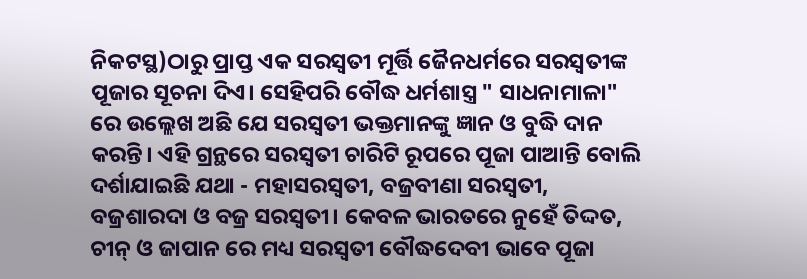ନିକଟସ୍ଥ)ଠାରୁ ପ୍ରାପ୍ତ ଏକ ସରସ୍ୱତୀ ମୂର୍ତ୍ତି ଜୈନଧର୍ମରେ ସରସ୍ୱତୀଙ୍କ ପୂଜାର ସୂଚନା ଦିଏ। ସେହିପରି ବୌଦ୍ଧ ଧର୍ମଶାସ୍ତ୍ର " ସାଧନାମାଳା" ରେ ଉଲ୍ଲେଖ ଅଛି ଯେ ସରସ୍ୱତୀ ଭକ୍ତମାନଙ୍କୁ ଜ୍ଞାନ ଓ ବୁଦ୍ଧି ଦାନ କରନ୍ତି। ଏହି ଗ୍ରନ୍ଥରେ ସରସ୍ୱତୀ ଚାରିଟି ରୂପରେ ପୂଜା ପାଆନ୍ତି ବୋଲି ଦର୍ଶାଯାଇଛି ଯଥା - ମହାସରସ୍ୱତୀ, ବଜ୍ରବୀଣା ସରସ୍ୱତୀ, ବଜ୍ରଶାରଦା ଓ ବଜ୍ର ସରସ୍ୱତୀ। କେବଳ ଭାରତରେ ନୁହେଁ ତିଦ୍ଦତ, ଚୀନ୍ ଓ ଜାପାନ ରେ ମଧ୍ୟ ସରସ୍ୱତୀ ବୌଦ୍ଧଦେବୀ ଭାବେ ପୂଜା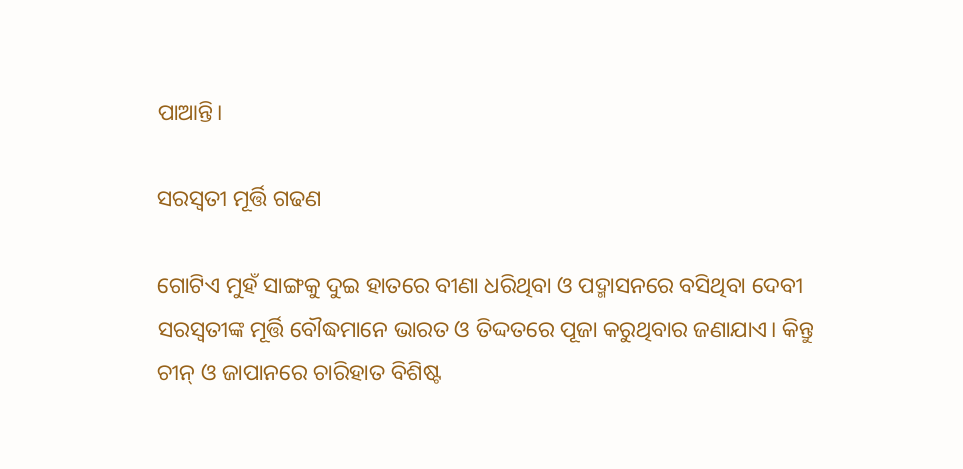ପାଆନ୍ତି।

ସରସ୍ୱତୀ ମୂର୍ତ୍ତି ଗଢଣ

ଗୋଟିଏ ମୁହଁ ସାଙ୍ଗକୁ ଦୁଇ ହାତରେ ବୀଣା ଧରିଥିବା ଓ ପଦ୍ମାସନରେ ବସିଥିବା ଦେବୀ ସରସ୍ୱତୀଙ୍କ ମୂର୍ତ୍ତି ବୌଦ୍ଧମାନେ ଭାରତ ଓ ତିଦ୍ଦତରେ ପୂଜା କରୁଥିବାର ଜଣାଯାଏ। କିନ୍ତୁ ଚୀନ୍ ଓ ଜାପାନରେ ଚାରିହାତ ବିଶିଷ୍ଟ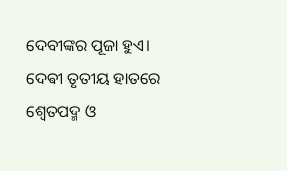ଦେବୀଙ୍କର ପୂଜା ହୁଏ। ଦେଵୀ ତୃତୀୟ ହାତରେ ଶ୍ୱେତପଦ୍ମ ଓ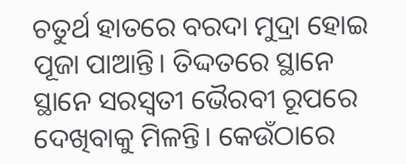ଚତୁର୍ଥ ହାତରେ ବରଦା ମୁଦ୍ରା ହୋଇ ପୂଜା ପାଆନ୍ତି। ତିଦ୍ଦତରେ ସ୍ଥାନେ ସ୍ଥାନେ ସରସ୍ୱତୀ ଭୈରବୀ ରୂପରେ ଦେଖିବାକୁ ମିଳନ୍ତି। କେଉଁଠାରେ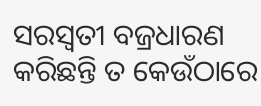ସରସ୍ୱତୀ ବଜ୍ରଧାରଣ କରିଛନ୍ତି ତ କେଉଁଠାରେ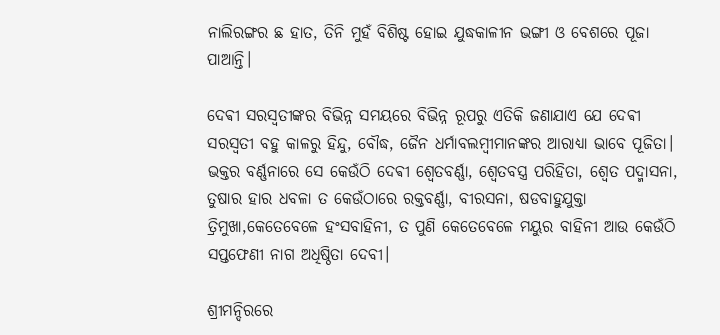ନାଲିରଙ୍ଗର ଛ ହାତ, ତିନି ମୁହଁ ବିଶିଷ୍ଟ ହୋଇ ଯୁଦ୍ଧକାଳୀନ ଭଙ୍ଗୀ ଓ ବେଶରେ ପୂଜା ପାଆନ୍ତି।

ଦେଵୀ ସରସ୍ୱତୀଙ୍କର ବିଭିନ୍ନ ସମୟରେ ବିଭିନ୍ନ ରୂପରୁ ଏତିକି ଜଣାଯାଏ ଯେ ଦେଵୀ ସରସ୍ୱତୀ ବହୁ କାଳରୁ ହିନ୍ଦୁ, ବୌଦ୍ଧ, ଜୈନ ଧର୍ମାବଲମ୍ବୀମାନଙ୍କର ଆରାଧ୍ୟା ଭାବେ ପୂଜିତା। ଭକ୍ତର ବର୍ଣ୍ଣନାରେ ସେ କେଉଁଠି ଦେଵୀ ଶ୍ୱେତବର୍ଣ୍ଣା, ଶ୍ୱେତବସ୍ତ୍ର ପରିହିତା, ଶ୍ୱେତ ପଦ୍ମାସନା, ତୁଷାର ହାର ଧବଳା ତ କେଉଁଠାରେ ରକ୍ତବର୍ଣ୍ଣା, ବୀରସନା, ଷଡବାହୁଯୁକ୍ତା ତ୍ରିମୁଖା,କେତେବେଳେ ହଂସବାହିନୀ, ତ ପୁଣି କେତେବେଳେ ମୟୁର ବାହିନୀ ଆଉ କେଉଁଠି ସପ୍ତଫେଣୀ ନାଗ ଅଧିଷ୍ଠିତା ଦେବୀ।

ଶ୍ରୀମନ୍ଦିରରେ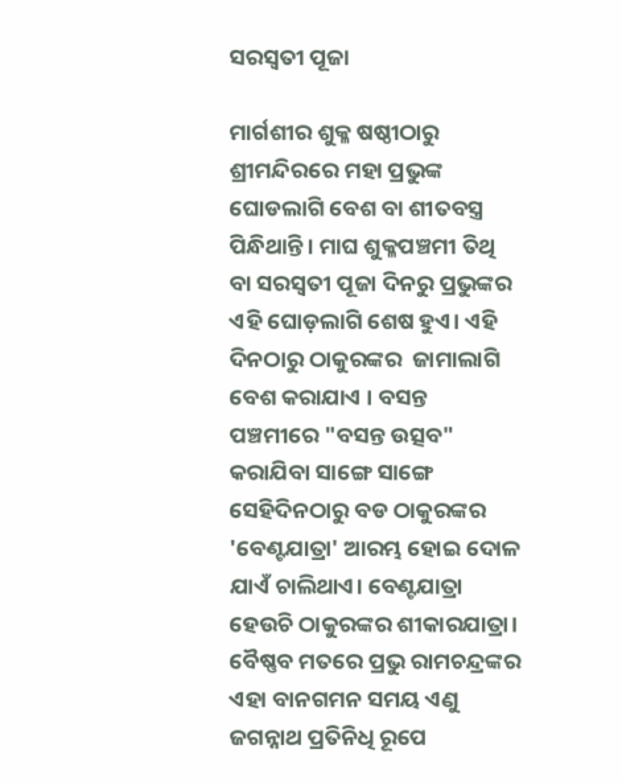ସରସ୍ୱତୀ ପୂଜା

ମାର୍ଗଶୀର ଶୁକ୍ଳ ଷଷ୍ଠୀଠାରୁ ଶ୍ରୀମନ୍ଦିରରେ ମହା ପ୍ରଭୁଙ୍କ ଘୋଡଲାଗି ବେଶ ବା ଶୀତବସ୍ତ୍ର ପିନ୍ଧିଥାନ୍ତି। ମାଘ ଶୁକ୍ଳପଞ୍ଚମୀ ତିଥି ବା ସରସ୍ୱତୀ ପୂଜା ଦିନରୁ ପ୍ରଭୁଙ୍କର ଏହି ଘୋଡ଼ଲାଗି ଶେଷ ହୁଏ। ଏହି ଦିନଠାରୁ ଠାକୁରଙ୍କର  ଜାମାଲାଗି ବେଶ କରାଯାଏ । ବସନ୍ତ ପଞ୍ଚମୀରେ "ବସନ୍ତ ଉତ୍ସବ"  କରାଯିବା ସାଙ୍ଗେ ସାଙ୍ଗେ ସେହିଦିନଠାରୁ ବଡ ଠାକୁରଙ୍କର 'ବେଣ୍ଟଯାତ୍ରା' ଆରମ୍ଭ ହୋଇ ଦୋଳ ଯାଏଁ ଚାଲିଥାଏ। ବେଣ୍ଟଯାତ୍ରା ହେଉଚି ଠାକୁରଙ୍କର ଶୀକାରଯାତ୍ରା। ବୈଷ୍ଣବ ମତରେ ପ୍ରଭୁ ରାମଚନ୍ଦ୍ରଙ୍କର ଏହା ବାନଗମନ ସମୟ ଏଣୁ ଜଗନ୍ନାଥ ପ୍ରତିନିଧି ରୂପେ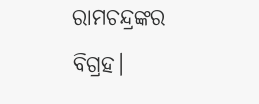ରାମଚନ୍ଦ୍ରଙ୍କର ବିଗ୍ରହ।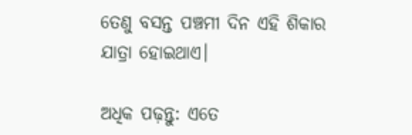ତେଣୁ ବସନ୍ତ ପଞ୍ଚମୀ ଦିନ ଏହି ଶିକାର ଯାତ୍ରା ହୋଇଥାଏ।

ଅଧିକ ପଢ଼ନ୍ତୁ: ଏତେ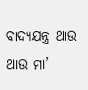ବାଦ୍ୟଯନ୍ତ୍ର ଥାଉ ଥାଉ ମା’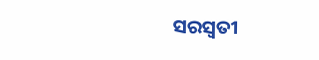ସରସ୍ୱତୀ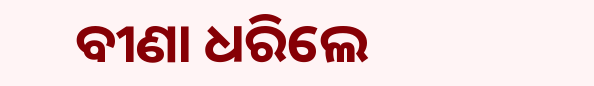ବୀଣା ଧରିଲେ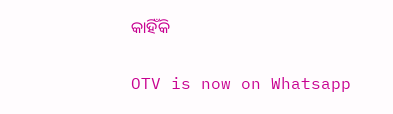କାହିଁକି

OTV is now on Whatsapp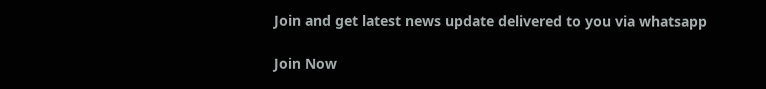Join and get latest news update delivered to you via whatsapp

Join Now